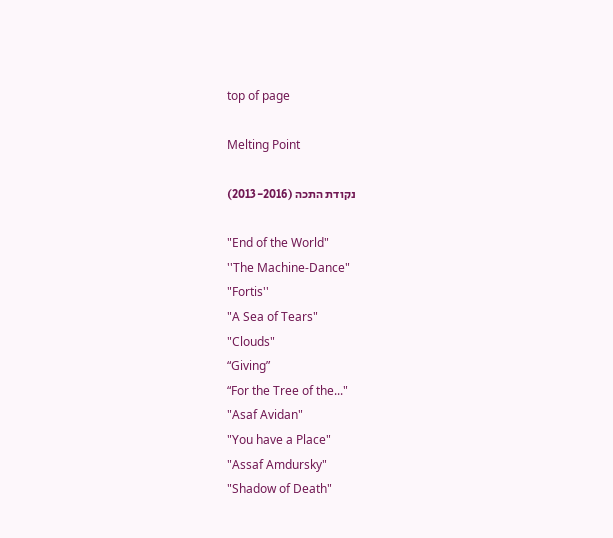top of page

Melting Point

נקודת התכה (2013-2016)

"End of the World"
''The Machine-Dance"
"Fortis''
"A Sea of Tears"
"Clouds"
“Giving”
“For the Tree of the..."
"Asaf Avidan"
"You have a Place"
"Assaf Amdursky"
"Shadow of Death"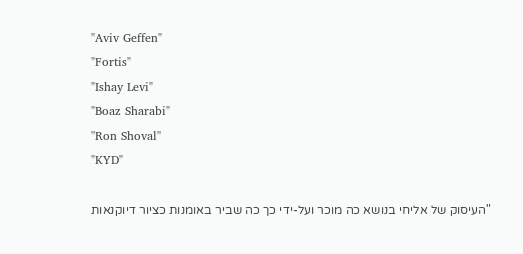"Aviv Geffen"
"Fortis"
"Ishay Levi"
"Boaz Sharabi"
''Ron Shoval''
"KYD"

"העיסוק של אליחי בנושא כה מוכר ועל-ידי כך כה שביר באומנות כציור דיוקנאות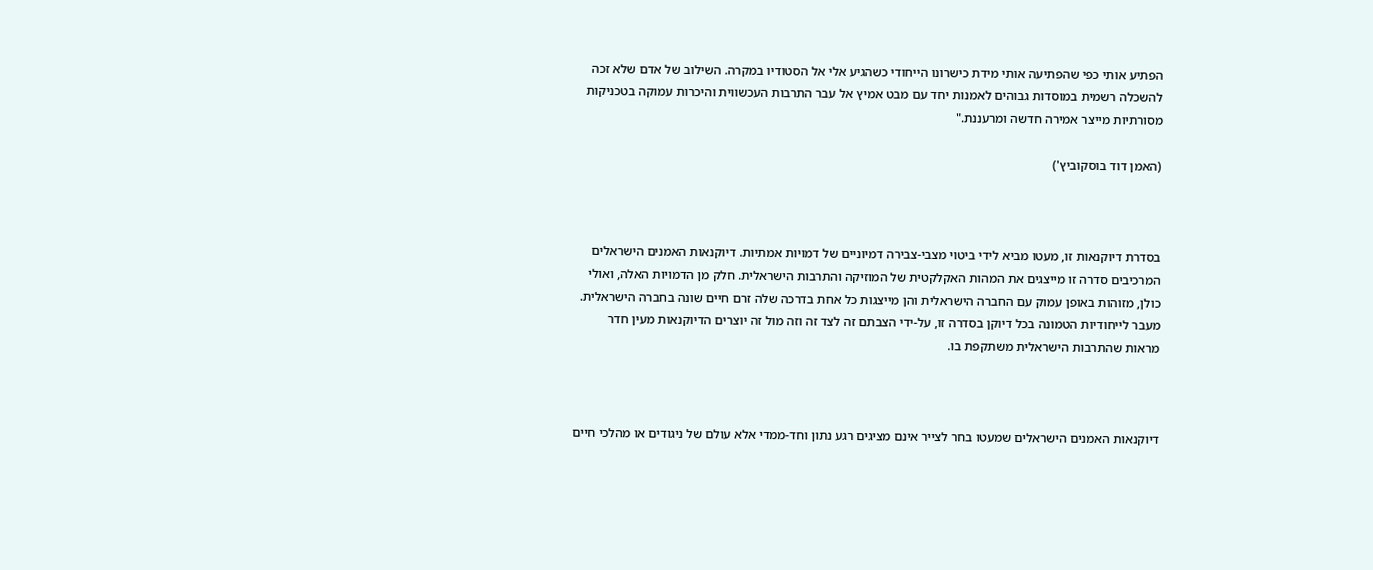הפתיע אותי כפי שהפתיעה אותי מידת כישרונו הייחודי כשהגיע אלי אל הסטודיו במקרה. השילוב של אדם שלא זכה להשכלה רשמית במוסדות גבוהים לאמנות יחד עם מבט אמיץ אל עבר התרבות העכשווית והיכרות עמוקה בטכניקות מסורתיות מייצר אמירה חדשה ומרעננת."

(האמן דוד בוסקוביץ')



בסדרת דיוקנאות זו, מעטו מביא לידי ביטוי מצבי-צבירה דמיוניים של דמויות אמתיות. דיוקנאות האמנים הישראלים המרכיבים סדרה זו מייצגים את המהות האקלקטית של המוזיקה והתרבות הישראלית. חלק מן הדמויות האלה, ואולי כולן, מזוהות באופן עמוק עם החברה הישראלית והן מייצגות כל אחת בדרכה שלה זרם חיים שונה בחברה הישראלית. מעבר לייחודיות הטמונה בכל דיוקן בסדרה זו, על-ידי הצבתם זה לצד זה וזה מול זה יוצרים הדיוקנאות מעין חדר מראות שהתרבות הישראלית משתקפת בו.



דיוקנאות האמנים הישראלים שמעטו בחר לצייר אינם מציגים רגע נתון וחד-ממדי אלא עולם של ניגודים או מהלכי חיים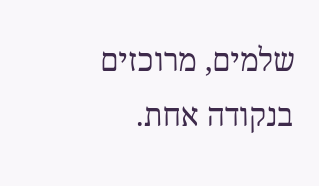שלמים, מרוכזים בנקודה אחת.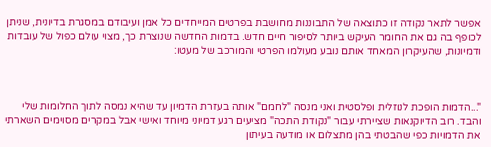אפשר לתאר נקודה זו כתוצאה של התבוננות מחושבת בפרטים המייחדים כל אמן ועיבודם במסגרת בדיונית, שניתן לכופף בה גם את החומר העיקש ביותר לסיפור חיים חדש. בדמות החדשה שנוצרת כך, מצוי עולם כפול של עובדות ודמיונות, שהעיקרון המאחד אותם נובע מעולמו הפרטי והמורכב של מעטו:



"...הדמות הופכת לנוזלית ופלסטית ואני מנסה "לחמם" אותה בעזרת הדמיון עד שהיא נמסה לתוך החלומות שלי והבד. רוב הדיוקנאות שציירתי עבור "נקודת התכה" מציעים רגע דמיוני מיוחד ואישי אבל במקרים מסוימים השארתי את הדמויות כפי שהבטתי בהן מתצלום או מודעה בעיתון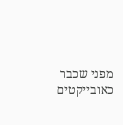מפני שכבר כאובייקטים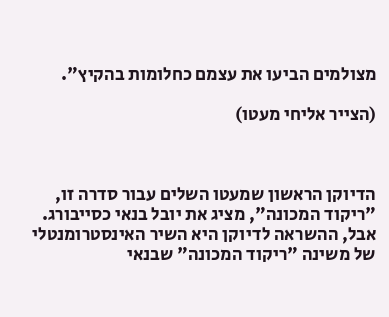מצולמים הביעו את עצמם כחלומות בהקיץ".

(הצייר אליחי מעטו)



הדיוקן הראשון שמעטו השלים עבור סדרה זו, "ריקוד המכונה", מציג את יובל בנאי כסייבורג. אבל, ההשראה לדיוקן היא השיר האינסטרומנטלי של משינה "ריקוד המכונה" שבנאי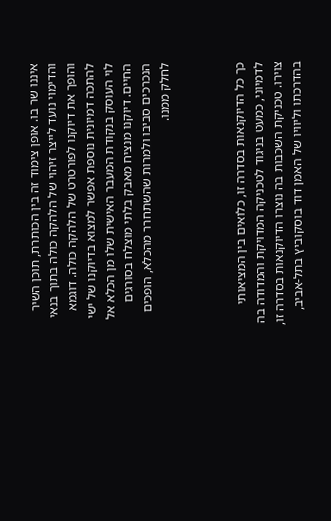איננו שר בו. אופן צימוד זה בין הכותרת, תוכן השיר והדימוי נועד לייצר זיהוי של הלהקה כולה בתוך בנאי והופך את דיוקנו לפורטרט של הלהקה כולה. דוגמא להתכה דמיונית נוספת אפשר למצוא בדיוקנו של ישי לוי העוסק בנקודת המעבר האישית שלו מן הכלא אל החיים. דיוקנו מנציח מאבק בלתי מוצלח בסורגים הנכרכים סביבו ולמרות שהשתחרר מהכלא, הופכים לחלק ממנו.



כך כל הדיוקנאות בסדרה זו, כלואים בין המציאותי לדמיוני, כמעט בניגוד לטכניקה המדויקת והמדודה בה צוירו. טכניקת השכבות בה נוצרו הדיוקנאות בסדרה זו, בהדרכתו וליוויו של האמן דוד בוסקוביץ בתל-אביב,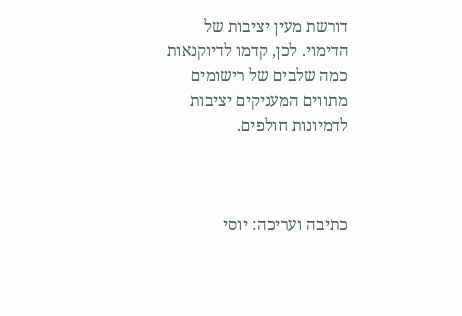דורשת מעין יציבות של הדימוי. לכן, קדמו לדיוקנאות כמה שלבים של רישומים מתווים המעניקים יציבות לדמיונות חולפים.



כתיבה ועריכה: יוסי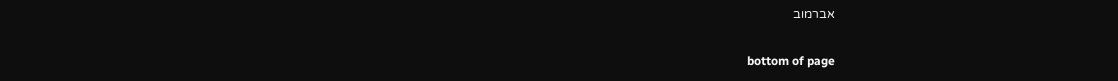אברמוב

bottom of page